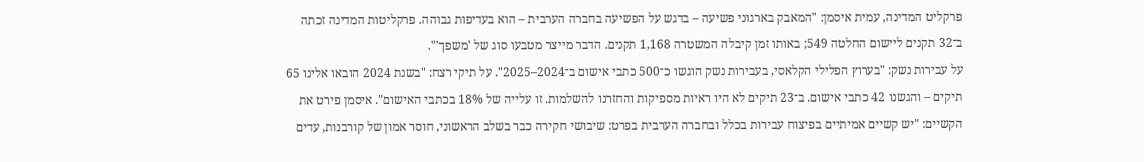פרקליט המדינה, עמית איסמן: "המאבק בארגוני פשיעה – בדגש על הפשיעה בחברה הערבית – הוא בעדיפות גבוהה. פרקליטות המדינה זכתה ב־32 תקנים ליישום החלטה 549; באותו זמן קיבלה המשטרה 1,168 תקנים. הדבר מייצר מטבעו סוג של 'משפך'".
על עבירות נשק: "בערוץ הפלילי הקלאסי, בעבירות נשק הוגשו כ־500 כתבי אישום ב־2024–2025". על תיקי רצח: "בשנת 2024 הובאו אלינו 65 תיקים – והגשנו 42 כתבי אישום. ב־23 תיקים לא היו ראיות מספיקות והחזרנו להשלמות. זו עלייה של 18% בכתבי האישום". איסמן פירט את הקשיים: "יש קשיים אמיתיים בפיצוח עבירות בכלל ובחברה הערבית בפרט: שיבושי חקירה כבר בשלב הראשוני, חוסר אמון של קורבנות, עדים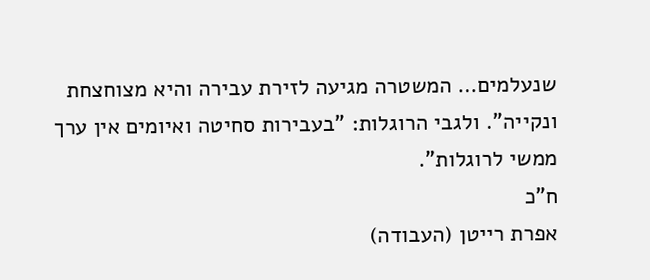שנעלמים… המשטרה מגיעה לזירת עבירה והיא מצוחצחת ונקייה". ולגבי הרוגלות: "בעבירות סחיטה ואיומים אין ערך ממשי לרוגלות".
ח"כ
אפרת רייטן (העבודה)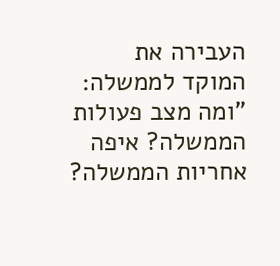העבירה את המוקד לממשלה: "ומה מצב פעולות הממשלה? איפה אחריות הממשלה?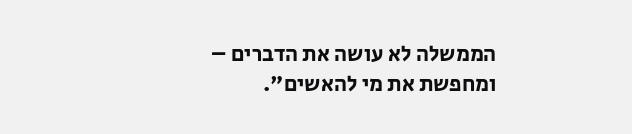הממשלה לא עושה את הדברים – ומחפשת את מי להאשים".